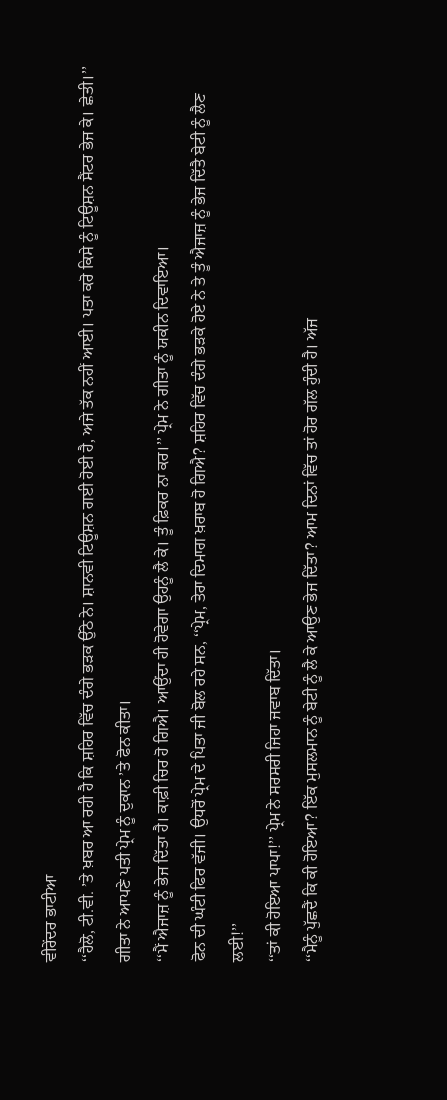ਵੀਰੇਂਦਰ ਭਾਟੀਆ
‘‘ਹੈਲੋ, ਟੀ.ਵੀ. ’ਤੇ ਖ਼ਬਰ ਆ ਰਹੀ ਹੈ ਕਿ ਸ਼ਹਿਰ ਵਿੱਚ ਦੰਗੇ ਭੜਕ ਉੱਠੇ ਨੇ। ਸ਼ਾਨਵੀ ਟਿਊਸ਼ਨ ਗਈ ਹੋਈ ਹੈ, ਅਜੇ ਤੱਕ ਨਹੀਂ ਆਈ। ਪਤਾ ਕਰੋ ਕਿਸੇ ਨੂੰ ਟਿਊਸ਼ਨ ਸੈਂਟਰ ਭੇਜ ਕੇ। ਛੇਤੀ।’’ ਗੀਤਾ ਨੇ ਆਪਣੇ ਪਤੀ ਪ੍ਰੇਮ ਨੂੰ ਦੁਕਾਨ ’ਤੇ ਫੋਨ ਕੀਤਾ।
‘‘ਮੈਂ ਐਜਾਜ਼ ਨੂੰ ਭੇਜ ਦਿੱਤਾ ਹੈ। ਕਾਫ਼ੀ ਚਿਰ ਹੋ ਗਿਐ। ਆਉਂਦਾ ਹੀ ਹੋਵੇਗਾ ਉਹਨੂੰ ਲੈ ਕੇ। ਤੂੰ ਫ਼ਿਕਰ ਨਾ ਕਰ।’’ ਪ੍ਰੇਮ ਨੇ ਗੀਤਾ ਨੂੰ ਯਕੀਨ ਦਿਵਾਇਆ।
ਫੋਨ ਦੀ ਘੰਟੀ ਫਿਰ ਵੱਜੀ। ਉਧਰੋਂ ਪ੍ਰੇਮ ਦੇ ਪਿਤਾ ਜੀ ਬੋਲ ਰਹੇ ਸਨ, ‘‘ਪ੍ਰੇਮ, ਤੇਰਾ ਦਿਮਾਗ ਖ਼ਰਾਬ ਹੋ ਗਿਐ? ਸ਼ਹਿਰ ਵਿੱਚ ਦੰਗੇ ਭੜਕੇ ਹੋਏ ਨੇ ਤੇ ਤੂੰ ਐਜਾਜ਼ ਨੂੰ ਭੇਜ ਦਿੱਤੈ ਬੇਟੀ ਨੂੰ ਲੈਣ ਲਈ!’’
‘‘ਤਾਂ ਕੀ ਹੋਇਆ ਪਾਪਾ!’’ ਪ੍ਰੇਮ ਨੇ ਸਰਸਰੀ ਜਿਹਾ ਜਵਾਬ ਦਿੱਤਾ।
‘‘ਮੈਨੂੰ ਪੁੱਛਦੈਂ ਕਿ ਕੀ ਹੋਇਆ? ਇੱਕ ਮੁਸਲਮਾਨ ਨੂੰ ਬੇਟੀ ਨੂੰ ਲੈ ਕੇ ਆਉਣ ਭੇਜ ਦਿੱਤਾ? ਆਮ ਦਿਨਾਂ ਵਿੱਚ ਤਾਂ ਹੋਰ ਗੱਲ ਹੁੰਦੀ ਹੈ। ਅੱਜ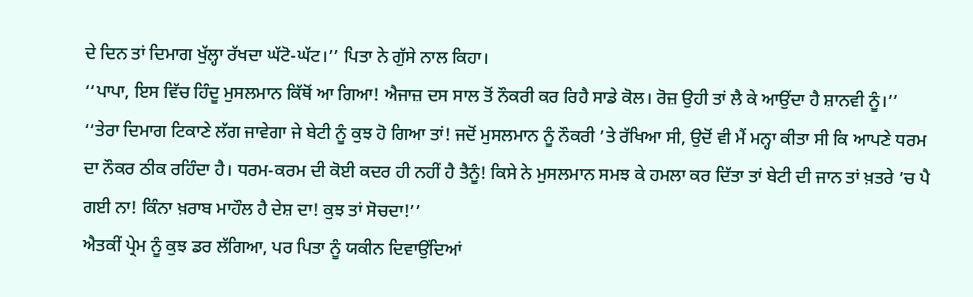ਦੇ ਦਿਨ ਤਾਂ ਦਿਮਾਗ ਖੁੱਲ੍ਹਾ ਰੱਖਦਾ ਘੱਟੋ-ਘੱਟ।’’ ਪਿਤਾ ਨੇ ਗੁੱਸੇ ਨਾਲ ਕਿਹਾ।
‘‘ਪਾਪਾ, ਇਸ ਵਿੱਚ ਹਿੰਦੂ ਮੁਸਲਮਾਨ ਕਿੱਥੋਂ ਆ ਗਿਆ! ਐਜਾਜ਼ ਦਸ ਸਾਲ ਤੋਂ ਨੌਕਰੀ ਕਰ ਰਿਹੈ ਸਾਡੇ ਕੋਲ। ਰੋਜ਼ ਉਹੀ ਤਾਂ ਲੈ ਕੇ ਆਉਂਦਾ ਹੈ ਸ਼ਾਨਵੀ ਨੂੰ।’’
‘‘ਤੇਰਾ ਦਿਮਾਗ ਟਿਕਾਣੇ ਲੱਗ ਜਾਵੇਗਾ ਜੇ ਬੇਟੀ ਨੂੰ ਕੁਝ ਹੋ ਗਿਆ ਤਾਂ! ਜਦੋਂ ਮੁਸਲਮਾਨ ਨੂੰ ਨੌਕਰੀ ’ਤੇ ਰੱਖਿਆ ਸੀ, ਉਦੋਂ ਵੀ ਮੈਂ ਮਨ੍ਹਾ ਕੀਤਾ ਸੀ ਕਿ ਆਪਣੇ ਧਰਮ ਦਾ ਨੌਕਰ ਠੀਕ ਰਹਿੰਦਾ ਹੈ। ਧਰਮ-ਕਰਮ ਦੀ ਕੋਈ ਕਦਰ ਹੀ ਨਹੀਂ ਹੈ ਤੈਨੂੰ! ਕਿਸੇ ਨੇ ਮੁਸਲਮਾਨ ਸਮਝ ਕੇ ਹਮਲਾ ਕਰ ਦਿੱਤਾ ਤਾਂ ਬੇਟੀ ਦੀ ਜਾਨ ਤਾਂ ਖ਼ਤਰੇ ’ਚ ਪੈ ਗਈ ਨਾ! ਕਿੰਨਾ ਖ਼ਰਾਬ ਮਾਹੌਲ ਹੈ ਦੇਸ਼ ਦਾ! ਕੁਝ ਤਾਂ ਸੋਚਦਾ!’’
ਐਤਕੀਂ ਪ੍ਰੇਮ ਨੂੰ ਕੁਝ ਡਰ ਲੱਗਿਆ, ਪਰ ਪਿਤਾ ਨੂੰ ਯਕੀਨ ਦਿਵਾਉਂਦਿਆਂ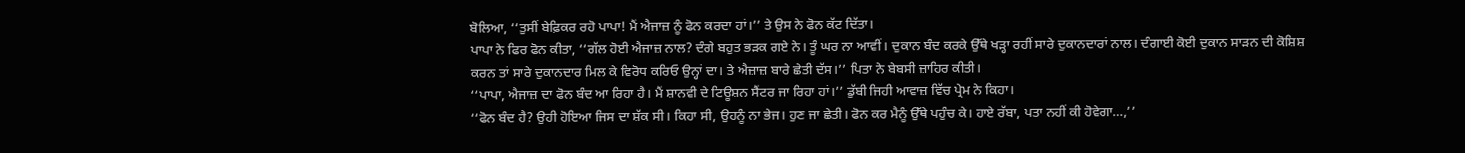ਬੋਲਿਆ, ‘‘ਤੁਸੀਂ ਬੇਫ਼ਿਕਰ ਰਹੋ ਪਾਪਾ! ਮੈਂ ਐਜਾਜ਼ ਨੂੰ ਫੋਨ ਕਰਦਾ ਹਾਂ।’’ ਤੇ ਉਸ ਨੇ ਫੋਨ ਕੱਟ ਦਿੱਤਾ।
ਪਾਪਾ ਨੇ ਫਿਰ ਫੋਨ ਕੀਤਾ, ‘‘ਗੱਲ ਹੋਈ ਐਜਾਜ਼ ਨਾਲ? ਦੰਗੇ ਬਹੁਤ ਭੜਕ ਗਏ ਨੇ। ਤੂੰ ਘਰ ਨਾ ਆਵੀਂ। ਦੁਕਾਨ ਬੰਦ ਕਰਕੇ ਉੱਥੇ ਖੜ੍ਹਾ ਰਹੀਂ ਸਾਰੇ ਦੁਕਾਨਦਾਰਾਂ ਨਾਲ। ਦੰਗਾਈ ਕੋਈ ਦੁਕਾਨ ਸਾੜਨ ਦੀ ਕੋਸ਼ਿਸ਼ ਕਰਨ ਤਾਂ ਸਾਰੇ ਦੁਕਾਨਦਾਰ ਮਿਲ ਕੇ ਵਿਰੋਧ ਕਰਿਓ ਉਨ੍ਹਾਂ ਦਾ। ਤੇ ਐਜ਼ਾਜ਼ ਬਾਰੇ ਛੇਤੀ ਦੱਸ।’’ ਪਿਤਾ ਨੇ ਬੇਬਸੀ ਜ਼ਾਹਿਰ ਕੀਤੀ।
‘‘ਪਾਪਾ, ਐਜਾਜ਼ ਦਾ ਫੋਨ ਬੰਦ ਆ ਰਿਹਾ ਹੈ। ਮੈਂ ਸ਼ਾਨਵੀ ਦੇ ਟਿਊਸ਼ਨ ਸੈਂਟਰ ਜਾ ਰਿਹਾ ਹਾਂ।’’ ਡੁੱਬੀ ਜਿਹੀ ਆਵਾਜ਼ ਵਿੱਚ ਪ੍ਰੇਮ ਨੇ ਕਿਹਾ।
‘‘ਫੋਨ ਬੰਦ ਹੈ? ਉਹੀ ਹੋਇਆ ਜਿਸ ਦਾ ਸ਼ੱਕ ਸੀ। ਕਿਹਾ ਸੀ, ਉਹਨੂੰ ਨਾ ਭੇਜ। ਹੁਣ ਜਾ ਛੇਤੀ। ਫੋਨ ਕਰ ਮੈਨੂੰ ਉੱਥੇ ਪਹੁੰਚ ਕੇ। ਹਾਏ ਰੱਬਾ, ਪਤਾ ਨਹੀਂ ਕੀ ਹੋਵੇਗਾ…,’’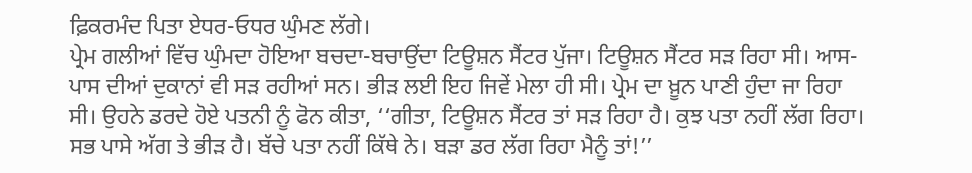ਫ਼ਿਕਰਮੰਦ ਪਿਤਾ ਏਧਰ-ਓਧਰ ਘੁੰਮਣ ਲੱਗੇ।
ਪ੍ਰੇਮ ਗਲੀਆਂ ਵਿੱਚ ਘੁੰਮਦਾ ਹੋਇਆ ਬਚਦਾ-ਬਚਾਉਂਦਾ ਟਿਊਸ਼ਨ ਸੈਂਟਰ ਪੁੱਜਾ। ਟਿਊਸ਼ਨ ਸੈਂਟਰ ਸੜ ਰਿਹਾ ਸੀ। ਆਸ-ਪਾਸ ਦੀਆਂ ਦੁਕਾਨਾਂ ਵੀ ਸੜ ਰਹੀਆਂ ਸਨ। ਭੀੜ ਲਈ ਇਹ ਜਿਵੇਂ ਮੇਲਾ ਹੀ ਸੀ। ਪ੍ਰੇਮ ਦਾ ਖ਼ੂਨ ਪਾਣੀ ਹੁੰਦਾ ਜਾ ਰਿਹਾ ਸੀ। ਉਹਨੇ ਡਰਦੇ ਹੋਏ ਪਤਨੀ ਨੂੰ ਫੋਨ ਕੀਤਾ, ‘‘ਗੀਤਾ, ਟਿਊਸ਼ਨ ਸੈਂਟਰ ਤਾਂ ਸੜ ਰਿਹਾ ਹੈ। ਕੁਝ ਪਤਾ ਨਹੀਂ ਲੱਗ ਰਿਹਾ। ਸਭ ਪਾਸੇ ਅੱਗ ਤੇ ਭੀੜ ਹੈ। ਬੱਚੇ ਪਤਾ ਨਹੀਂ ਕਿੱਥੇ ਨੇ। ਬੜਾ ਡਰ ਲੱਗ ਰਿਹਾ ਮੈਨੂੰ ਤਾਂ!’’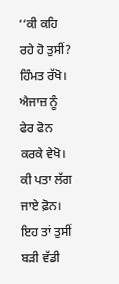‘‘ਕੀ ਕਹਿ ਰਹੇ ਹੋ ਤੁਸੀਂ? ਹਿੰਮਤ ਰੱਖੋ। ਐਜਾਜ਼ ਨੂੰ ਫੇਰ ਫੋਨ ਕਰਕੇ ਵੇਖੋ। ਕੀ ਪਤਾ ਲੱਗ ਜਾਏ ਫ਼ੋਨ। ਇਹ ਤਾਂ ਤੁਸੀਂ ਬੜੀ ਵੱਡੀ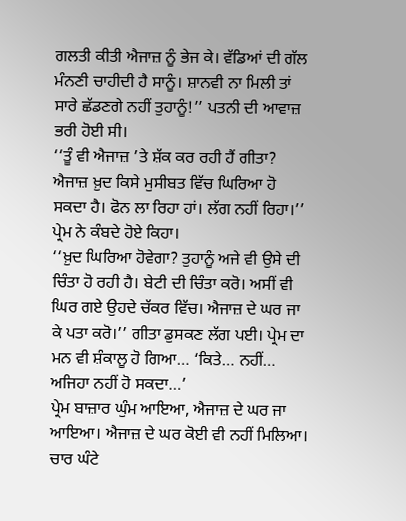ਗਲਤੀ ਕੀਤੀ ਐਜਾਜ਼ ਨੂੰ ਭੇਜ ਕੇ। ਵੱਡਿਆਂ ਦੀ ਗੱਲ ਮੰਨਣੀ ਚਾਹੀਦੀ ਹੈ ਸਾਨੂੰ। ਸ਼ਾਨਵੀ ਨਾ ਮਿਲੀ ਤਾਂ ਸਾਰੇ ਛੱਡਣਗੇ ਨਹੀਂ ਤੁਹਾਨੂੰ!’’ ਪਤਨੀ ਦੀ ਆਵਾਜ਼ ਭਰੀ ਹੋਈ ਸੀ।
‘‘ਤੂੰ ਵੀ ਐਜਾਜ਼ ’ਤੇ ਸ਼ੱਕ ਕਰ ਰਹੀ ਹੈਂ ਗੀਤਾ? ਐਜਾਜ਼ ਖ਼ੁਦ ਕਿਸੇ ਮੁਸੀਬਤ ਵਿੱਚ ਘਿਰਿਆ ਹੋ ਸਕਦਾ ਹੈ। ਫੋਨ ਲਾ ਰਿਹਾ ਹਾਂ। ਲੱਗ ਨਹੀਂ ਰਿਹਾ।’’ ਪ੍ਰੇਮ ਨੇ ਕੰਬਦੇ ਹੋਏ ਕਿਹਾ।
‘‘ਖ਼ੁਦ ਘਿਰਿਆ ਹੋਵੇਗਾ? ਤੁਹਾਨੂੰ ਅਜੇ ਵੀ ਉਸੇ ਦੀ ਚਿੰਤਾ ਹੋ ਰਹੀ ਹੈ। ਬੇਟੀ ਦੀ ਚਿੰਤਾ ਕਰੋ। ਅਸੀਂ ਵੀ ਘਿਰ ਗਏ ਉਹਦੇ ਚੱਕਰ ਵਿੱਚ। ਐਜਾਜ਼ ਦੇ ਘਰ ਜਾ ਕੇ ਪਤਾ ਕਰੋ।’’ ਗੀਤਾ ਡੁਸਕਣ ਲੱਗ ਪਈ। ਪ੍ਰੇਮ ਦਾ ਮਨ ਵੀ ਸ਼ੰਕਾਲੂ ਹੋ ਗਿਆ… ‘ਕਿਤੇ… ਨਹੀਂ… ਅਜਿਹਾ ਨਹੀਂ ਹੋ ਸਕਦਾ…’
ਪ੍ਰੇਮ ਬਾਜ਼ਾਰ ਘੁੰਮ ਆਇਆ, ਐਜਾਜ਼ ਦੇ ਘਰ ਜਾ ਆਇਆ। ਐਜਾਜ਼ ਦੇ ਘਰ ਕੋਈ ਵੀ ਨਹੀਂ ਮਿਲਿਆ। ਚਾਰ ਘੰਟੇ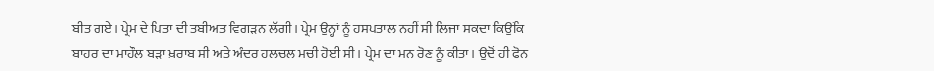ਬੀਤ ਗਏ। ਪ੍ਰੇਮ ਦੇ ਪਿਤਾ ਦੀ ਤਬੀਅਤ ਵਿਗੜਨ ਲੱਗੀ। ਪ੍ਰੇਮ ਉਨ੍ਹਾਂ ਨੂੰ ਹਸਪਤਾਲ ਨਹੀਂ ਸੀ ਲਿਜਾ ਸਕਦਾ ਕਿਉਂਕਿ ਬਾਹਰ ਦਾ ਮਾਹੌਲ ਬੜਾ ਖ਼ਰਾਬ ਸੀ ਅਤੇ ਅੰਦਰ ਹਲਚਲ ਮਚੀ ਹੋਈ ਸੀ। ਪ੍ਰੇਮ ਦਾ ਮਨ ਰੋਣ ਨੂੰ ਕੀਤਾ। ਉਦੋਂ ਹੀ ਫੋਨ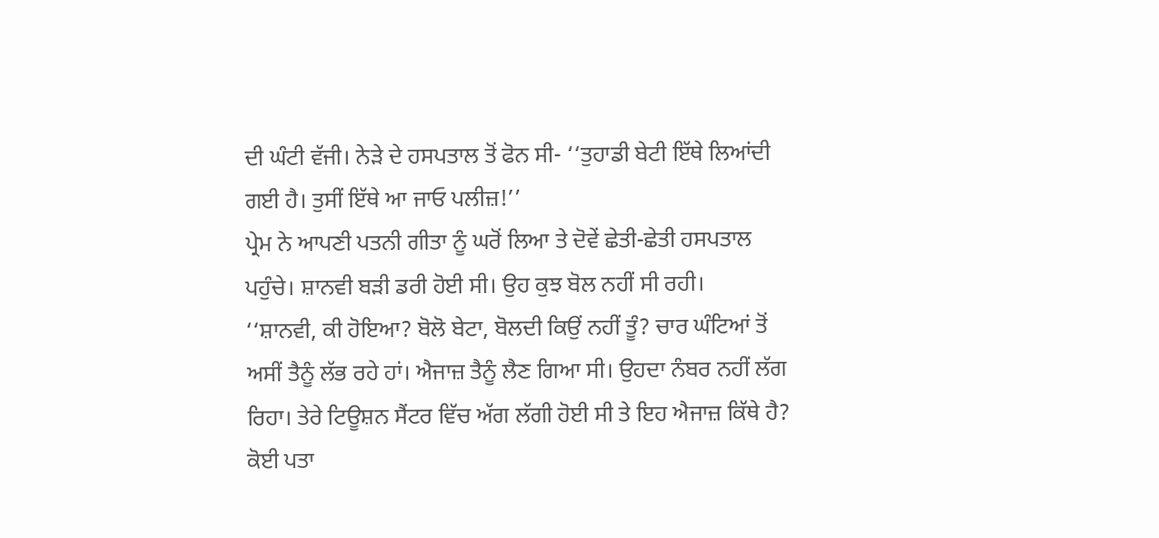ਦੀ ਘੰਟੀ ਵੱਜੀ। ਨੇੜੇ ਦੇ ਹਸਪਤਾਲ ਤੋਂ ਫੋਨ ਸੀ- ‘‘ਤੁਹਾਡੀ ਬੇਟੀ ਇੱਥੇ ਲਿਆਂਦੀ ਗਈ ਹੈ। ਤੁਸੀਂ ਇੱਥੇ ਆ ਜਾਓ ਪਲੀਜ਼!’’
ਪ੍ਰੇਮ ਨੇ ਆਪਣੀ ਪਤਨੀ ਗੀਤਾ ਨੂੰ ਘਰੋਂ ਲਿਆ ਤੇ ਦੋਵੇਂ ਛੇਤੀ-ਛੇਤੀ ਹਸਪਤਾਲ ਪਹੁੰਚੇ। ਸ਼ਾਨਵੀ ਬੜੀ ਡਰੀ ਹੋਈ ਸੀ। ਉਹ ਕੁਝ ਬੋਲ ਨਹੀਂ ਸੀ ਰਹੀ।
‘‘ਸ਼ਾਨਵੀ, ਕੀ ਹੋਇਆ? ਬੋਲੋ ਬੇਟਾ, ਬੋਲਦੀ ਕਿਉਂ ਨਹੀਂ ਤੂੰ? ਚਾਰ ਘੰਟਿਆਂ ਤੋਂ ਅਸੀਂ ਤੈਨੂੰ ਲੱਭ ਰਹੇ ਹਾਂ। ਐਜਾਜ਼ ਤੈਨੂੰ ਲੈਣ ਗਿਆ ਸੀ। ਉਹਦਾ ਨੰਬਰ ਨਹੀਂ ਲੱਗ ਰਿਹਾ। ਤੇਰੇ ਟਿਊਸ਼ਨ ਸੈਂਟਰ ਵਿੱਚ ਅੱਗ ਲੱਗੀ ਹੋਈ ਸੀ ਤੇ ਇਹ ਐਜਾਜ਼ ਕਿੱਥੇ ਹੈ? ਕੋਈ ਪਤਾ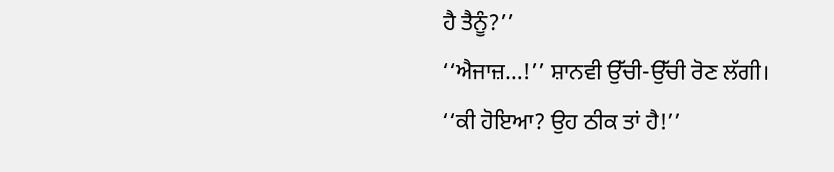ਹੈ ਤੈਨੂੰ?’’
‘‘ਐਜਾਜ਼…!’’ ਸ਼ਾਨਵੀ ਉੱਚੀ-ਉੱਚੀ ਰੋਣ ਲੱਗੀ।
‘‘ਕੀ ਹੋਇਆ? ਉਹ ਠੀਕ ਤਾਂ ਹੈ!’’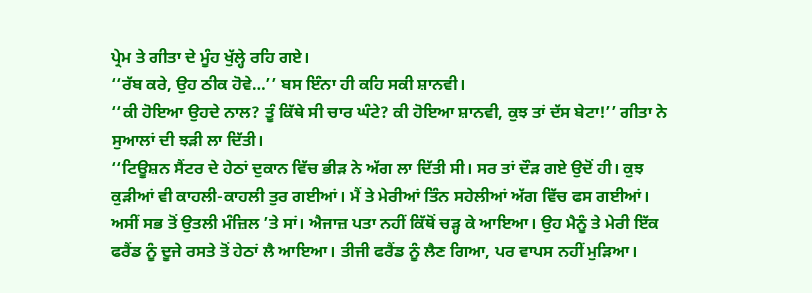ਪ੍ਰੇਮ ਤੇ ਗੀਤਾ ਦੇ ਮੂੰਹ ਖੁੱਲ੍ਹੇ ਰਹਿ ਗਏ।
‘‘ਰੱਬ ਕਰੇ, ਉਹ ਠੀਕ ਹੋਵੇ…’’ ਬਸ ਇੰਨਾ ਹੀ ਕਹਿ ਸਕੀ ਸ਼ਾਨਵੀ।
‘‘ਕੀ ਹੋਇਆ ਉਹਦੇ ਨਾਲ? ਤੂੰ ਕਿੱਥੇ ਸੀ ਚਾਰ ਘੰਟੇ? ਕੀ ਹੋਇਆ ਸ਼ਾਨਵੀ, ਕੁਝ ਤਾਂ ਦੱਸ ਬੇਟਾ!’’ ਗੀਤਾ ਨੇ ਸੁਆਲਾਂ ਦੀ ਝੜੀ ਲਾ ਦਿੱਤੀ।
‘‘ਟਿਊਸ਼ਨ ਸੈਂਟਰ ਦੇ ਹੇਠਾਂ ਦੁਕਾਨ ਵਿੱਚ ਭੀੜ ਨੇ ਅੱਗ ਲਾ ਦਿੱਤੀ ਸੀ। ਸਰ ਤਾਂ ਦੌੜ ਗਏ ਉਦੋਂ ਹੀ। ਕੁਝ ਕੁੜੀਆਂ ਵੀ ਕਾਹਲੀ-ਕਾਹਲੀ ਤੁਰ ਗਈਆਂ। ਮੈਂ ਤੇ ਮੇਰੀਆਂ ਤਿੰਨ ਸਹੇਲੀਆਂ ਅੱਗ ਵਿੱਚ ਫਸ ਗਈਆਂ। ਅਸੀਂ ਸਭ ਤੋਂ ਉਤਲੀ ਮੰਜ਼ਿਲ ’ਤੇ ਸਾਂ। ਐਜਾਜ਼ ਪਤਾ ਨਹੀਂ ਕਿੱਥੋਂ ਚੜ੍ਹ ਕੇ ਆਇਆ। ਉਹ ਮੈਨੂੰ ਤੇ ਮੇਰੀ ਇੱਕ ਫਰੈਂਡ ਨੂੰ ਦੂਜੇ ਰਸਤੇ ਤੋਂ ਹੇਠਾਂ ਲੈ ਆਇਆ। ਤੀਜੀ ਫਰੈਂਡ ਨੂੰ ਲੈਣ ਗਿਆ, ਪਰ ਵਾਪਸ ਨਹੀਂ ਮੁੜਿਆ।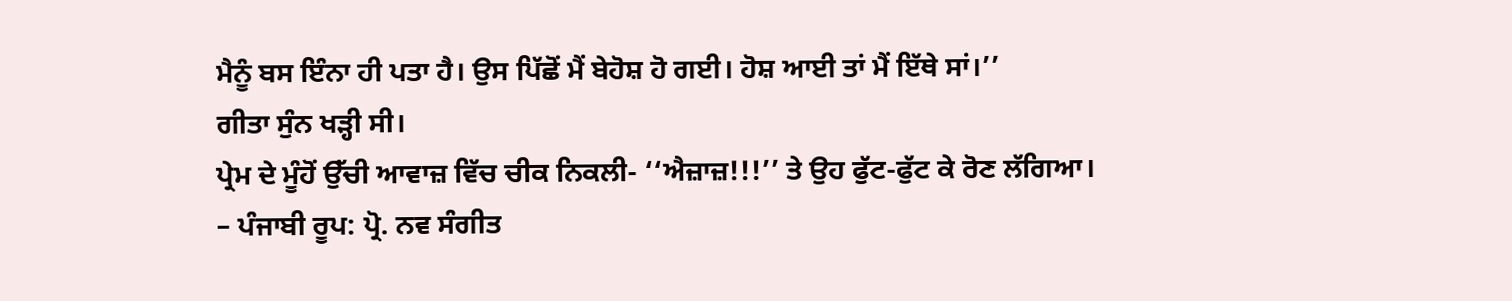ਮੈਨੂੰ ਬਸ ਇੰਨਾ ਹੀ ਪਤਾ ਹੈ। ਉਸ ਪਿੱਛੋਂ ਮੈਂ ਬੇਹੋਸ਼ ਹੋ ਗਈ। ਹੋਸ਼ ਆਈ ਤਾਂ ਮੈਂ ਇੱਥੇ ਸਾਂ।’’
ਗੀਤਾ ਸੁੰਨ ਖੜ੍ਹੀ ਸੀ।
ਪ੍ਰੇਮ ਦੇ ਮੂੰਹੋਂ ਉੱਚੀ ਆਵਾਜ਼ ਵਿੱਚ ਚੀਕ ਨਿਕਲੀ- ‘‘ਐਜ਼ਾਜ਼!!!’’ ਤੇ ਉਹ ਫੁੱਟ-ਫੁੱਟ ਕੇ ਰੋਣ ਲੱਗਿਆ।
– ਪੰਜਾਬੀ ਰੂਪ: ਪ੍ਰੋ. ਨਵ ਸੰਗੀਤ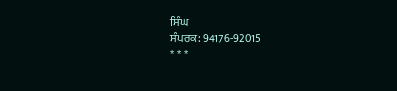ਸਿੰਘ
ਸੰਪਰਕ: 94176-92015
* * *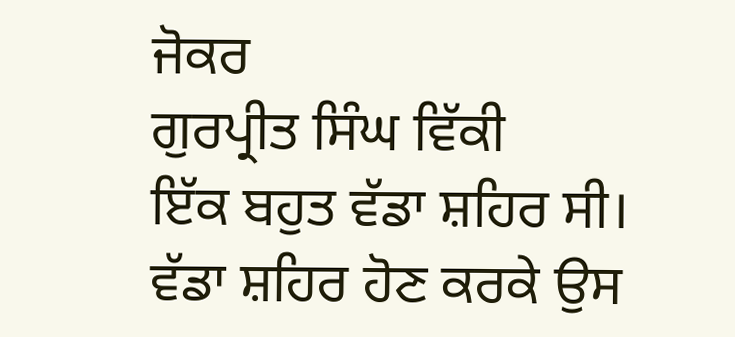ਜੋਕਰ
ਗੁਰਪ੍ਰੀਤ ਸਿੰਘ ਵਿੱਕੀ
ਇੱਕ ਬਹੁਤ ਵੱਡਾ ਸ਼ਹਿਰ ਸੀ। ਵੱਡਾ ਸ਼ਹਿਰ ਹੋਣ ਕਰਕੇ ਉਸ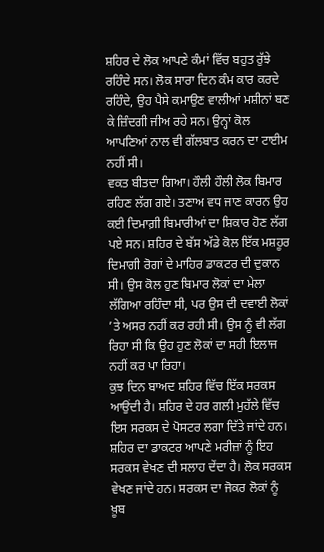ਸ਼ਹਿਰ ਦੇ ਲੋਕ ਆਪਣੇ ਕੰਮਾਂ ਵਿੱਚ ਬਹੁਤ ਰੁੱਝੇ ਰਹਿੰਦੇ ਸਨ। ਲੋਕ ਸਾਰਾ ਦਿਨ ਕੰਮ ਕਾਰ ਕਰਦੇ ਰਹਿੰਦੇ, ਉਹ ਪੈਸੇ ਕਮਾਉਣ ਵਾਲੀਆਂ ਮਸ਼ੀਨਾਂ ਬਣ ਕੇ ਜ਼ਿੰਦਗੀ ਜੀਅ ਰਹੇ ਸਨ। ਉਨ੍ਹਾਂ ਕੋਲ ਆਪਣਿਆਂ ਨਾਲ ਵੀ ਗੱਲਬਾਤ ਕਰਨ ਦਾ ਟਾਈਮ ਨਹੀਂ ਸੀ।
ਵਕਤ ਬੀਤਦਾ ਗਿਆ। ਹੌਲੀ ਹੌਲੀ ਲੋਕ ਬਿਮਾਰ ਰਹਿਣ ਲੱਗ ਗਏ। ਤਣਾਅ ਵਧ ਜਾਣ ਕਾਰਨ ਉਹ ਕਈ ਦਿਮਾਗ਼ੀ ਬਿਮਾਰੀਆਂ ਦਾ ਸ਼ਿਕਾਰ ਹੋਣ ਲੱਗ ਪਏ ਸਨ। ਸ਼ਹਿਰ ਦੇ ਬੱਸ ਅੱਡੇ ਕੋਲ ਇੱਕ ਮਸ਼ਹੂਰ ਦਿਮਾਗੀ ਰੋਗਾਂ ਦੇ ਮਾਹਿਰ ਡਾਕਟਰ ਦੀ ਦੁਕਾਨ ਸੀ। ਉਸ ਕੋਲ ਹੁਣ ਬਿਮਾਰ ਲੋਕਾਂ ਦਾ ਮੇਲਾ ਲੱਗਿਆ ਰਹਿੰਦਾ ਸੀ, ਪਰ ਉਸ ਦੀ ਦਵਾਈ ਲੋਕਾਂ ’ਤੇ ਅਸਰ ਨਹੀਂ ਕਰ ਰਹੀ ਸੀ। ਉਸ ਨੂੰ ਵੀ ਲੱਗ ਰਿਹਾ ਸੀ ਕਿ ਉਹ ਹੁਣ ਲੋਕਾਂ ਦਾ ਸਹੀ ਇਲਾਜ ਨਹੀਂ ਕਰ ਪਾ ਰਿਹਾ।
ਕੁਝ ਦਿਨ ਬਾਅਦ ਸ਼ਹਿਰ ਵਿੱਚ ਇੱਕ ਸਰਕਸ ਆਉਂਦੀ ਹੈ। ਸ਼ਹਿਰ ਦੇ ਹਰ ਗਲੀ ਮੁਹੱਲੇ ਵਿੱਚ ਇਸ ਸਰਕਸ ਦੇ ਪੋਸਟਰ ਲਗਾ ਦਿੱਤੇ ਜਾਂਦੇ ਹਨ। ਸ਼ਹਿਰ ਦਾ ਡਾਕਟਰ ਆਪਣੇ ਮਰੀਜ਼ਾਂ ਨੂੰ ਇਹ ਸਰਕਸ ਵੇਖਣ ਦੀ ਸਲਾਹ ਦੇਂਦਾ ਹੈ। ਲੋਕ ਸਰਕਸ ਵੇਖਣ ਜਾਂਦੇ ਹਨ। ਸਰਕਸ ਦਾ ਜੋਕਰ ਲੋਕਾਂ ਨੂੰ ਖ਼ੂਬ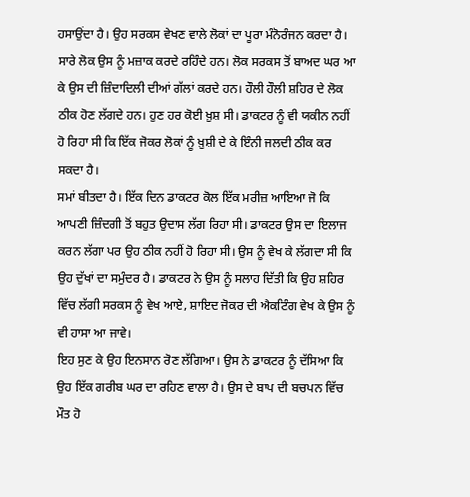ਹਸਾਉਂਦਾ ਹੈ। ਉਹ ਸਰਕਸ ਵੇਖਣ ਵਾਲੇ ਲੋਕਾਂ ਦਾ ਪੂਰਾ ਮੰਨੋਰੰਜਨ ਕਰਦਾ ਹੈ। ਸਾਰੇ ਲੋਕ ਉਸ ਨੂੰ ਮਜ਼ਾਕ ਕਰਦੇ ਰਹਿੰਦੇ ਹਨ। ਲੋਕ ਸਰਕਸ ਤੋਂ ਬਾਅਦ ਘਰ ਆ ਕੇ ਉਸ ਦੀ ਜ਼ਿੰਦਾਦਿਲੀ ਦੀਆਂ ਗੱਲਾਂ ਕਰਦੇ ਹਨ। ਹੌਲੀ ਹੌਲੀ ਸ਼ਹਿਰ ਦੇ ਲੋਕ ਠੀਕ ਹੋਣ ਲੱਗਦੇ ਹਨ। ਹੁਣ ਹਰ ਕੋਈ ਖ਼ੁਸ਼ ਸੀ। ਡਾਕਟਰ ਨੂੰ ਵੀ ਯਕੀਨ ਨਹੀਂ ਹੋ ਰਿਹਾ ਸੀ ਕਿ ਇੱਕ ਜੋਕਰ ਲੋਕਾਂ ਨੂੰ ਖ਼ੁਸ਼ੀ ਦੇ ਕੇ ਇੰਨੀ ਜਲਦੀ ਠੀਕ ਕਰ ਸਕਦਾ ਹੈ।
ਸਮਾਂ ਬੀਤਦਾ ਹੈ। ਇੱਕ ਦਿਨ ਡਾਕਟਰ ਕੋਲ ਇੱਕ ਮਰੀਜ਼ ਆਇਆ ਜੋ ਕਿ ਆਪਣੀ ਜ਼ਿੰਦਗੀ ਤੋਂ ਬਹੁਤ ਉਦਾਸ ਲੱਗ ਰਿਹਾ ਸੀ। ਡਾਕਟਰ ਉਸ ਦਾ ਇਲਾਜ ਕਰਨ ਲੱਗਾ ਪਰ ਉਹ ਠੀਕ ਨਹੀਂ ਹੋ ਰਿਹਾ ਸੀ। ਉਸ ਨੂੰ ਵੇਖ ਕੇ ਲੱਗਦਾ ਸੀ ਕਿ ਉਹ ਦੁੱਖਾਂ ਦਾ ਸਮੁੰਦਰ ਹੈ। ਡਾਕਟਰ ਨੇ ਉਸ ਨੂੰ ਸਲਾਹ ਦਿੱਤੀ ਕਿ ਉਹ ਸ਼ਹਿਰ ਵਿੱਚ ਲੱਗੀ ਸਰਕਸ ਨੂੰ ਵੇਖ ਆਏ, ਸ਼ਾਇਦ ਜੋਕਰ ਦੀ ਐਕਟਿੰਗ ਵੇਖ ਕੇ ਉਸ ਨੂੰ ਵੀ ਹਾਸਾ ਆ ਜਾਵੇ।
ਇਹ ਸੁਣ ਕੇ ਉਹ ਇਨਸਾਨ ਰੋਣ ਲੱਗਿਆ। ਉਸ ਨੇ ਡਾਕਟਰ ਨੂੰ ਦੱਸਿਆ ਕਿ ਉਹ ਇੱਕ ਗਰੀਬ ਘਰ ਦਾ ਰਹਿਣ ਵਾਲਾ ਹੈ। ਉਸ ਦੇ ਬਾਪ ਦੀ ਬਚਪਨ ਵਿੱਚ ਮੌਤ ਹੋ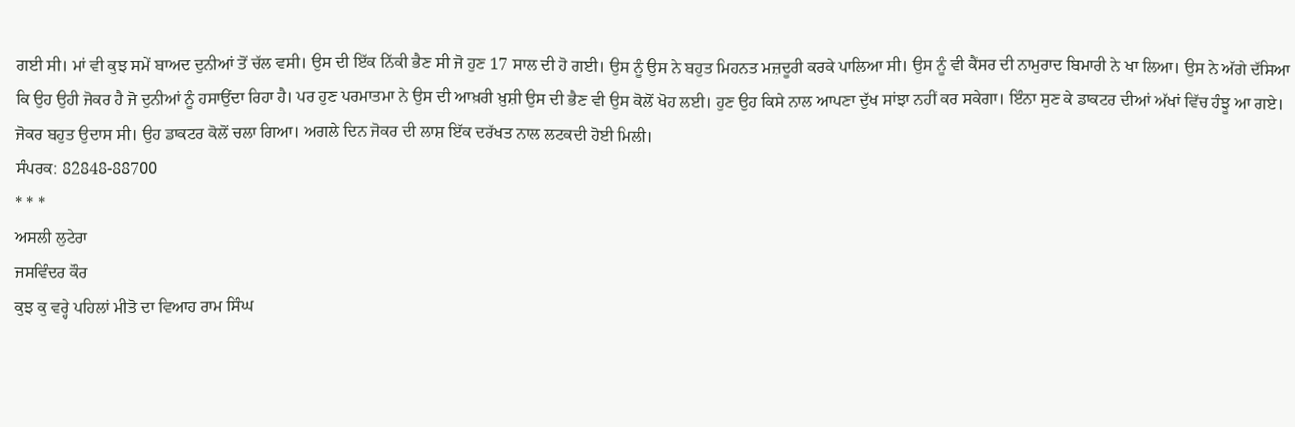ਗਈ ਸੀ। ਮਾਂ ਵੀ ਕੁਝ ਸਮੇਂ ਬਾਅਦ ਦੁਨੀਆਂ ਤੋਂ ਚੱਲ ਵਸੀ। ਉਸ ਦੀ ਇੱਕ ਨਿੱਕੀ ਭੈਣ ਸੀ ਜੋ ਹੁਣ 17 ਸਾਲ ਦੀ ਹੋ ਗਈ। ਉਸ ਨੂੰ ਉਸ ਨੇ ਬਹੁਤ ਮਿਹਨਤ ਮਜ਼ਦੂਰੀ ਕਰਕੇ ਪਾਲਿਆ ਸੀ। ਉਸ ਨੂੰ ਵੀ ਕੈਂਸਰ ਦੀ ਨਾਮੁਰਾਦ ਬਿਮਾਰੀ ਨੇ ਖਾ ਲਿਆ। ਉਸ ਨੇ ਅੱਗੇ ਦੱਸਿਆ ਕਿ ਉਹ ਉਹੀ ਜੋਕਰ ਹੈ ਜੋ ਦੁਨੀਆਂ ਨੂੰ ਹਸਾਉਂਦਾ ਰਿਹਾ ਹੈ। ਪਰ ਹੁਣ ਪਰਮਾਤਮਾ ਨੇ ਉਸ ਦੀ ਆਖ਼ਰੀ ਖ਼ੁਸ਼ੀ ਉਸ ਦੀ ਭੈਣ ਵੀ ਉਸ ਕੋਲੋਂ ਖੋਹ ਲਈ। ਹੁਣ ਉਹ ਕਿਸੇ ਨਾਲ ਆਪਣਾ ਦੁੱਖ ਸਾਂਝਾ ਨਹੀਂ ਕਰ ਸਕੇਗਾ। ਇੰਨਾ ਸੁਣ ਕੇ ਡਾਕਟਰ ਦੀਆਂ ਅੱਖਾਂ ਵਿੱਚ ਹੰਝੂ ਆ ਗਏ।
ਜੋਕਰ ਬਹੁਤ ਉਦਾਸ ਸੀ। ਉਹ ਡਾਕਟਰ ਕੋਲੋਂ ਚਲਾ ਗਿਆ। ਅਗਲੇ ਦਿਨ ਜੋਕਰ ਦੀ ਲਾਸ਼ ਇੱਕ ਦਰੱਖਤ ਨਾਲ ਲਟਕਦੀ ਹੋਈ ਮਿਲੀ।
ਸੰਪਰਕ: 82848-88700
* * *
ਅਸਲੀ ਲੁਟੇਰਾ
ਜਸਵਿੰਦਰ ਕੌਰ
ਕੁਝ ਕੁ ਵਰ੍ਹੇ ਪਹਿਲਾਂ ਮੀਤੋ ਦਾ ਵਿਆਹ ਰਾਮ ਸਿੰਘ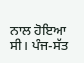ਨਾਲ ਹੋਇਆ ਸੀ। ਪੰਜ-ਸੱਤ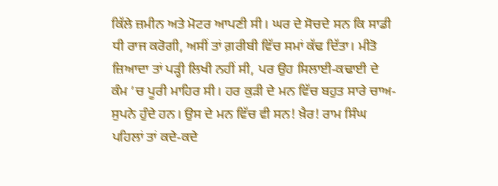ਕਿੱਲੇ ਜ਼ਮੀਨ ਅਤੇ ਮੋਟਰ ਆਪਣੀ ਸੀ। ਘਰ ਦੇ ਸੋਚਦੇ ਸਨ ਕਿ ਸਾਡੀ ਧੀ ਰਾਜ ਕਰੋਗੀ, ਅਸੀਂ ਤਾਂ ਗ਼ਰੀਬੀ ਵਿੱਚ ਸਮਾਂ ਕੱਢ ਦਿੱਤਾ। ਮੀਤੋ ਜ਼ਿਆਦਾ ਤਾਂ ਪੜ੍ਹੀ ਲਿਖੀ ਨਹੀਂ ਸੀ, ਪਰ ਉਹ ਸਿਲਾਈ-ਕਢਾਈ ਦੇ ਕੰਮ ’ਚ ਪੂਰੀ ਮਾਹਿਰ ਸੀ। ਹਰ ਕੁੜੀ ਦੇ ਮਨ ਵਿੱਚ ਬਹੁਤ ਸਾਰੇ ਚਾਅ-ਸੁਪਨੇ ਹੁੰਦੇ ਹਨ। ਉਸ ਦੇ ਮਨ ਵਿੱਚ ਵੀ ਸਨ! ਖ਼ੈਰ! ਰਾਮ ਸਿੰਘ ਪਹਿਲਾਂ ਤਾਂ ਕਦੇ-ਕਦੇ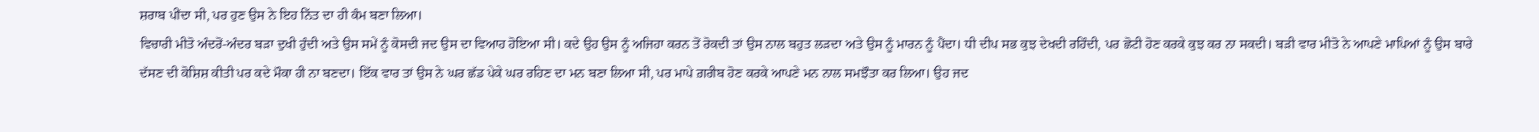ਸ਼ਰਾਬ ਪੀਂਦਾ ਸੀ, ਪਰ ਹੁਣ ਉਸ ਨੇ ਇਹ ਨਿੱਤ ਦਾ ਹੀ ਕੰਮ ਬਣਾ ਲਿਆ।
ਵਿਚਾਰੀ ਮੀਤੋ ਅੰਦਰੋਂ-ਅੰਦਰ ਬੜਾ ਦੁਖੀ ਹੁੰਦੀ ਅਤੇ ਉਸ ਸਮੇਂ ਨੂੰ ਕੋਸਦੀ ਜਦ ਉਸ ਦਾ ਵਿਆਹ ਹੋਇਆ ਸੀ। ਕਦੇ ਉਹ ਉਸ ਨੂੰ ਅਜਿਹਾ ਕਰਨ ਤੋਂ ਰੋਕਦੀ ਤਾਂ ਉਸ ਨਾਲ ਬਹੁਤ ਲੜਦਾ ਅਤੇ ਉਸ ਨੂੰ ਮਾਰਨ ਨੂੰ ਪੈਂਦਾ। ਧੀ ਦੀਪ ਸਭ ਕੁਝ ਦੇਖਦੀ ਰਹਿੰਦੀ, ਪਰ ਛੋਟੀ ਹੋਣ ਕਰਕੇ ਕੁਝ ਕਰ ਨਾ ਸਕਦੀ। ਬੜੀ ਵਾਰ ਮੀਤੋ ਨੇ ਆਪਣੇ ਮਾਪਿਆਂ ਨੂੰ ਉਸ ਬਾਰੇ ਦੱਸਣ ਦੀ ਕੋਸ਼ਿਸ਼ ਕੀਤੀ ਪਰ ਕਦੇ ਮੌਕਾ ਹੀ ਨਾ ਬਣਦਾ। ਇੱਕ ਵਾਰ ਤਾਂ ਉਸ ਨੇ ਘਰ ਛੱਡ ਪੇਕੇ ਘਰ ਰਹਿਣ ਦਾ ਮਨ ਬਣਾ ਲਿਆ ਸੀ, ਪਰ ਮਾਪੇ ਗ਼ਰੀਬ ਹੋਣ ਕਰਕੇ ਆਪਣੇ ਮਨ ਨਾਲ ਸਮਝੌਤਾ ਕਰ ਲਿਆ। ਉਹ ਜਦ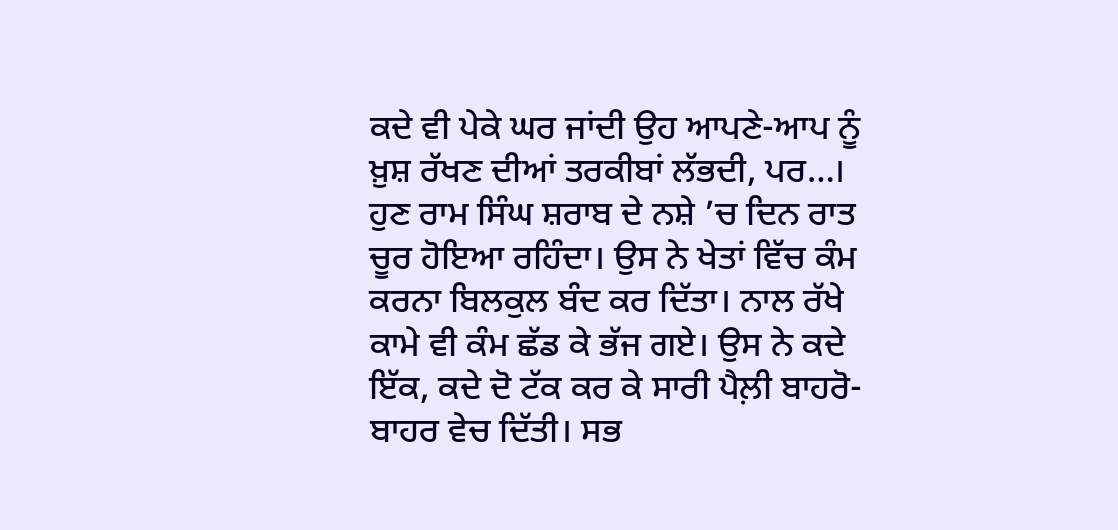ਕਦੇ ਵੀ ਪੇਕੇ ਘਰ ਜਾਂਦੀ ਉਹ ਆਪਣੇ-ਆਪ ਨੂੰ ਖ਼ੁਸ਼ ਰੱਖਣ ਦੀਆਂ ਤਰਕੀਬਾਂ ਲੱਭਦੀ, ਪਰ…।
ਹੁਣ ਰਾਮ ਸਿੰਘ ਸ਼ਰਾਬ ਦੇ ਨਸ਼ੇ ’ਚ ਦਿਨ ਰਾਤ ਚੂਰ ਹੋਇਆ ਰਹਿੰਦਾ। ਉਸ ਨੇ ਖੇਤਾਂ ਵਿੱਚ ਕੰਮ ਕਰਨਾ ਬਿਲਕੁਲ ਬੰਦ ਕਰ ਦਿੱਤਾ। ਨਾਲ ਰੱਖੇ ਕਾਮੇ ਵੀ ਕੰਮ ਛੱਡ ਕੇ ਭੱਜ ਗਏ। ਉਸ ਨੇ ਕਦੇ ਇੱਕ, ਕਦੇ ਦੋ ਟੱਕ ਕਰ ਕੇ ਸਾਰੀ ਪੈਲ਼ੀ ਬਾਹਰੋ-ਬਾਹਰ ਵੇਚ ਦਿੱਤੀ। ਸਭ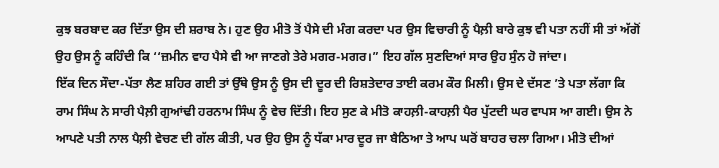ਕੁਝ ਬਰਬਾਦ ਕਰ ਦਿੱਤਾ ਉਸ ਦੀ ਸ਼ਰਾਬ ਨੇ। ਹੁਣ ਉਹ ਮੀਤੋ ਤੋਂ ਪੈਸੇ ਦੀ ਮੰਗ ਕਰਦਾ ਪਰ ਉਸ ਵਿਚਾਰੀ ਨੂੰ ਪੈਲ਼ੀ ਬਾਰੇ ਕੁਝ ਵੀ ਪਤਾ ਨਹੀਂ ਸੀ ਤਾਂ ਅੱਗੋਂ ਉਹ ਉਸ ਨੂੰ ਕਹਿੰਦੀ ਕਿ ‘‘ਜ਼ਮੀਨ ਵਾਹ ਪੈਸੇ ਵੀ ਆ ਜਾਣਗੇ ਤੇਰੇ ਮਗਰ-ਮਗਰ।” ਇਹ ਗੱਲ ਸੁਣਦਿਆਂ ਸਾਰ ਉਹ ਸੁੰਨ ਹੋ ਜਾਂਦਾ।
ਇੱਕ ਦਿਨ ਸੌਦਾ-ਪੱਤਾ ਲੈਣ ਸ਼ਹਿਰ ਗਈ ਤਾਂ ਉੱਥੇ ਉਸ ਨੂੰ ਉਸ ਦੀ ਦੂਰ ਦੀ ਰਿਸ਼ਤੇਦਾਰ ਤਾਈ ਕਰਮ ਕੌਰ ਮਿਲੀ। ਉਸ ਦੇ ਦੱਸਣ ’ਤੇ ਪਤਾ ਲੱਗਾ ਕਿ ਰਾਮ ਸਿੰਘ ਨੇ ਸਾਰੀ ਪੈਲ਼ੀ ਗੁਆਂਢੀ ਹਰਨਾਮ ਸਿੰਘ ਨੂੰ ਵੇਚ ਦਿੱਤੀ। ਇਹ ਸੁਣ ਕੇ ਮੀਤੋ ਕਾਹਲ਼ੀ-ਕਾਹਲ਼ੀ ਪੈਰ ਪੁੱਟਦੀ ਘਰ ਵਾਪਸ ਆ ਗਈ। ਉਸ ਨੇ ਆਪਣੇ ਪਤੀ ਨਾਲ ਪੈਲ਼ੀ ਵੇਚਣ ਦੀ ਗੱਲ ਕੀਤੀ, ਪਰ ਉਹ ਉਸ ਨੂੰ ਧੱਕਾ ਮਾਰ ਦੂਰ ਜਾ ਬੈਠਿਆ ਤੇ ਆਪ ਘਰੋਂ ਬਾਹਰ ਚਲਾ ਗਿਆ। ਮੀਤੋ ਦੀਆਂ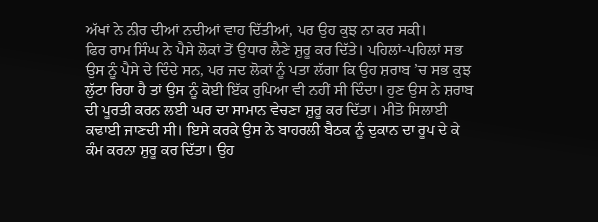ਅੱਖਾਂ ਨੇ ਨੀਰ ਦੀਆਂ ਨਦੀਆਂ ਵਾਹ ਦਿੱਤੀਆਂ, ਪਰ ਉਹ ਕੁਝ ਨਾ ਕਰ ਸਕੀ।
ਫਿਰ ਰਾਮ ਸਿੰਘ ਨੇ ਪੈਸੇ ਲੋਕਾਂ ਤੋਂ ਉਧਾਰ ਲੈਣੇ ਸ਼ੁਰੂ ਕਰ ਦਿੱਤੇ। ਪਹਿਲਾਂ-ਪਹਿਲਾਂ ਸਭ ਉਸ ਨੂੰ ਪੈਸੇ ਦੇ ਦਿੰਦੇ ਸਨ, ਪਰ ਜਦ ਲੋਕਾਂ ਨੂੰ ਪਤਾ ਲੱਗਾ ਕਿ ਉਹ ਸ਼ਰਾਬ ’ਚ ਸਭ ਕੁਝ ਲੁੱਟਾ ਰਿਹਾ ਹੈ ਤਾਂ ਉਸ ਨੂੰ ਕੋਈ ਇੱਕ ਰੁਪਿਆ ਵੀ ਨਹੀਂ ਸੀ ਦਿੰਦਾ। ਹੁਣ ਉਸ ਨੇ ਸ਼ਰਾਬ ਦੀ ਪੂਰਤੀ ਕਰਨ ਲਈ ਘਰ ਦਾ ਸਾਮਾਨ ਵੇਚਣਾ ਸ਼ੁਰੂ ਕਰ ਦਿੱਤਾ। ਮੀਤੋ ਸਿਲਾਈ ਕਢਾਈ ਜਾਣਦੀ ਸੀ। ਇਸੇ ਕਰਕੇ ਉਸ ਨੇ ਬਾਹਰਲੀ ਬੈਠਕ ਨੂੰ ਦੁਕਾਨ ਦਾ ਰੂਪ ਦੇ ਕੇ ਕੰਮ ਕਰਨਾ ਸ਼ੁਰੂ ਕਰ ਦਿੱਤਾ। ਉਹ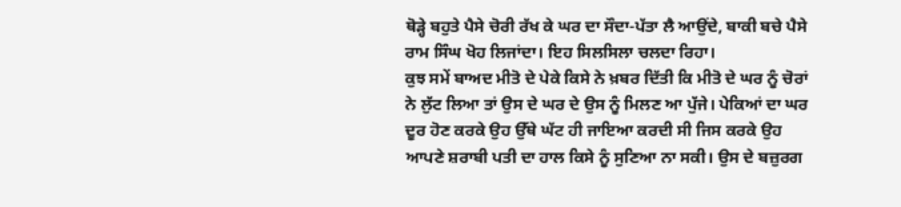ਥੋੜ੍ਹੇ ਬਹੁਤੇ ਪੈਸੇ ਚੋਰੀ ਰੱਖ ਕੇ ਘਰ ਦਾ ਸੌਦਾ-ਪੱਤਾ ਲੈ ਆਉਂਦੇ, ਬਾਕੀ ਬਚੇ ਪੈਸੇ ਰਾਮ ਸਿੰਘ ਖੋਹ ਲਿਜਾਂਦਾ। ਇਹ ਸਿਲਸਿਲਾ ਚਲਦਾ ਰਿਹਾ।
ਕੁਝ ਸਮੇਂ ਬਾਅਦ ਮੀਤੋ ਦੇ ਪੇਕੇ ਕਿਸੇ ਨੇ ਖ਼ਬਰ ਦਿੱਤੀ ਕਿ ਮੀਤੋ ਦੇ ਘਰ ਨੂੰ ਚੋਰਾਂ ਨੇ ਲੁੱਟ ਲਿਆ ਤਾਂ ਉਸ ਦੇ ਘਰ ਦੇ ਉਸ ਨੂੰ ਮਿਲਣ ਆ ਪੁੱਜੇ। ਪੇਕਿਆਂ ਦਾ ਘਰ ਦੂਰ ਹੋਣ ਕਰਕੇ ਉਹ ਉੱਥੇ ਘੱਟ ਹੀ ਜਾਇਆ ਕਰਦੀ ਸੀ ਜਿਸ ਕਰਕੇ ਉਹ ਆਪਣੇ ਸ਼ਰਾਬੀ ਪਤੀ ਦਾ ਹਾਲ ਕਿਸੇ ਨੂੰ ਸੁਣਿਆ ਨਾ ਸਕੀ। ਉਸ ਦੇ ਬਜ਼ੁਰਗ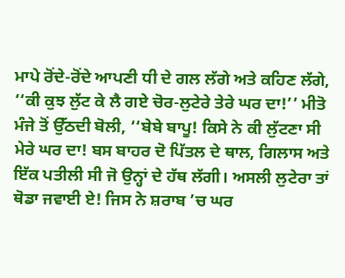ਮਾਪੇ ਰੋਂਦੇ-ਰੋਂਦੇ ਆਪਣੀ ਧੀ ਦੇ ਗਲ ਲੱਗੇ ਅਤੇ ਕਹਿਣ ਲੱਗੇ, ‘‘ਕੀ ਕੁਝ ਲੁੱਟ ਕੇ ਲੈ ਗਏ ਚੋਰ-ਲੁਟੇਰੇ ਤੇਰੇ ਘਰ ਦਾ!’’ ਮੀਤੋ ਮੰਜੇ ਤੋਂ ਉੱਠਦੀ ਬੋਲੀ, ‘‘ਬੇਬੇ ਬਾਪੂ! ਕਿਸੇ ਨੇ ਕੀ ਲੁੱਟਣਾ ਸੀ ਮੇਰੇ ਘਰ ਦਾ! ਬਸ ਬਾਹਰ ਦੋ ਪਿੱਤਲ ਦੇ ਥਾਲ, ਗਿਲਾਸ ਅਤੇ ਇੱਕ ਪਤੀਲੀ ਸੀ ਜੋ ਉਨ੍ਹਾਂ ਦੇ ਹੱਥ ਲੱਗੀ। ਅਸਲੀ ਲੁਟੇਰਾ ਤਾਂ ਥੋਡਾ ਜਵਾਈ ਏ! ਜਿਸ ਨੇ ਸ਼ਰਾਬ ’ਚ ਘਰ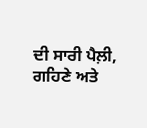ਦੀ ਸਾਰੀ ਪੈਲ਼ੀ, ਗਹਿਣੇ ਅਤੇ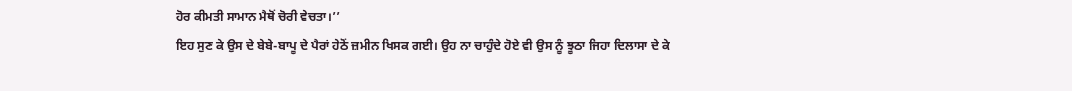ਹੋਰ ਕੀਮਤੀ ਸਾਮਾਨ ਮੈਥੋਂ ਚੋਰੀ ਵੇਚਤਾ।’’
ਇਹ ਸੁਣ ਕੇ ਉਸ ਦੇ ਬੇਬੇ-ਬਾਪੂ ਦੇ ਪੈਰਾਂ ਹੇਠੋਂ ਜ਼ਮੀਨ ਖਿਸਕ ਗਈ। ਉਹ ਨਾ ਚਾਹੁੰਦੇ ਹੋਏ ਵੀ ਉਸ ਨੂੰ ਝੂਠਾ ਜਿਹਾ ਦਿਲਾਸਾ ਦੇ ਕੇ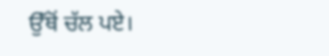ਉੱਥੋਂ ਚੱਲ ਪਏ।